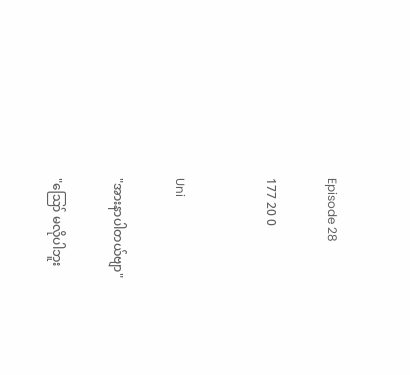Episode 28

177 20 0


Uni

"အားနာပါတယ်ဗျာ"

"ဪ မလိုပါဘူး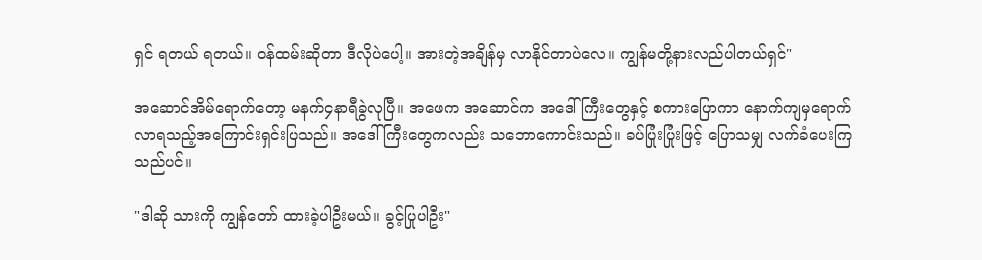ရှင် ရတယ် ရတယ်။ ဝန်ထမ်းဆိုတာ ဒီလိုပဲပေါ့။ အားတဲ့အချိန်မှ လာနိုင်တာပဲလေ။ ကျွန်မတို့နားလည်ပါတယ်ရှင်"

အဆောင်အိမ်ရောက်တော့ မနက်၄နာရီခွဲလုပြီ။ အဖေက အဆောင်က အဒေါ်ကြီးတွေနှင့် စကားပြောကာ နောက်ကျမှရောက်လာရသည့်အကြောင်းရှင်းပြသည်။ အဒေါ်ကြီးတွေကလည်း သဘောကောင်းသည်။ ခပ်ပြုံးပြုံးဖြင့် ပြောသမျှ လက်ခံပေးကြသည်ပင်။

"ဒါဆို သားကို ကျွန်တော် ထားခဲ့ပါဦးမယ်။ ခွင့်ပြုပါဦး"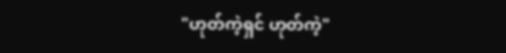"ဟုတ်ကဲ့ရှင် ဟုတ်ကဲ့"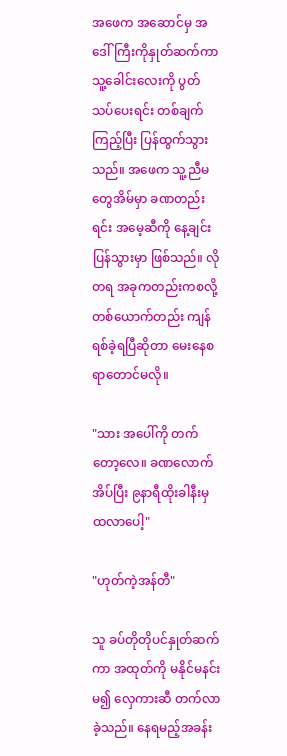အဖေက အဆောင်မှ အဒေါ်ကြီးကိုနှုတ်ဆက်ကာ သူ့ခေါင်းလေးကို ပွတ်သပ်ပေးရင်း တစ်ချက်ကြည့်ပြီး ပြန်ထွက်သွားသည်။ အဖေက သူ့ညီမတွေအိမ်မှာ ခဏတည်းရင်း အမေ့ဆီကို နေ့ချင်းပြန်သွားမှာ ဖြစ်သည်။ လိုတရ အခုကတည်းကစလို့ တစ်ယောက်တည်း ကျန်ရစ်ခဲ့ရပြီဆိုတာ မေးနေစရာတောင်မလို။

"သား အပေါ်ကို တက်တော့လေ။ ခဏလောက်အိပ်ပြီး ၉နာရီထိုးခါနီးမှ ထလာပေါ့"

"ဟုတ်ကဲ့အန်တီ"

သူ ခပ်တိုတိုပင်နှုတ်ဆက်ကာ အထုတ်ကို မနိုင်မနင်းမ၍ လှေကားဆီ တက်လာခဲ့သည်။ နေရမည့်အခန်း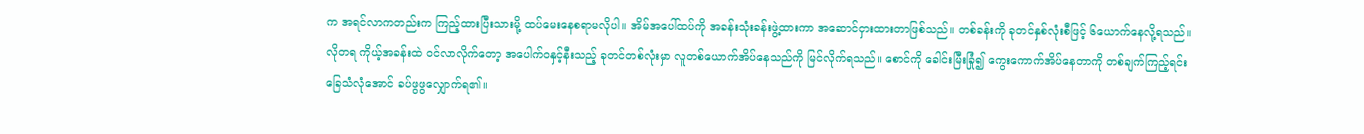က အရင်လာကတည်းက ကြည့်ထားပြီးသားမို့ ထပ်မေးနေစရာမလိုပါ။ အိမ်အပေါ်ထပ်ကို အခန်းသုံးခန်းဖွဲ့ထားကာ အဆောင်ငှားထားတာဖြစ်သည်။ တစ်ခန်းကို ခုတင်နှစ်လုံးစီဖြင့် ၆ယောက်နေလို့ရသည်။ လိုတရ ကိုယ့်အခန်းထဲ ဝင်လာလိုက်တော့ အပေါက်ဝနှင့်နီးသည့် ခုတင်တစ်လုံးမှာ လူတစ်ယောက်အိပ်နေသည်ကို မြင်လိုက်ရသည်။ စောင်ကို ခေါင်းမြီးခြုံ၍ ကွေးကောက်အိပ်နေတာကို တစ်ချက်ကြည့်ရင်း ခြေသံလုံအောင် ခပ်ဖွဖွလျှောက်ရ၏။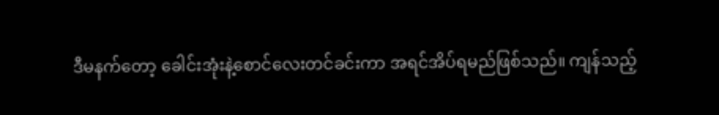ဒီမနက်တော့ ခေါင်းအုံးနဲ့စောင်လေးတင်ခင်းကာ အရင်အိပ်ရမည်ဖြစ်သည်။ ကျန်သည့်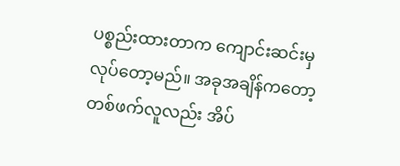ပစ္စည်းထားတာက ကျောင်းဆင်းမှ လုပ်တော့မည်။ အခုအချိန်ကတော့ တစ်ဖက်လူလည်း အိပ်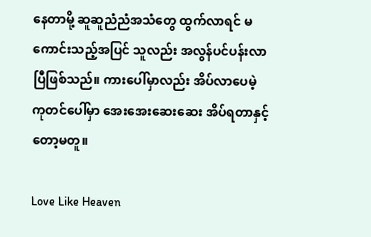နေတာမို့ ဆူဆူညံညံအသံတွေ ထွက်လာရင် မကောင်းသည့်အပြင် သူလည်း အလွန်ပင်ပန်းလာပြီဖြစ်သည်။ ကားပေါ်မှာလည်း အိပ်လာပေမဲ့ ကုတင်ပေါ်မှာ အေးအေးဆေးဆေး အိပ်ရတာနှင့်တော့မတူ။

Love Like Heaven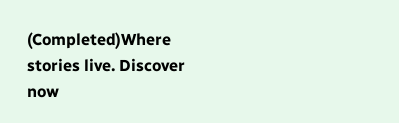(Completed)Where stories live. Discover now